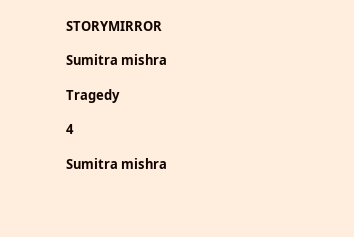STORYMIRROR

Sumitra mishra

Tragedy

4

Sumitra mishra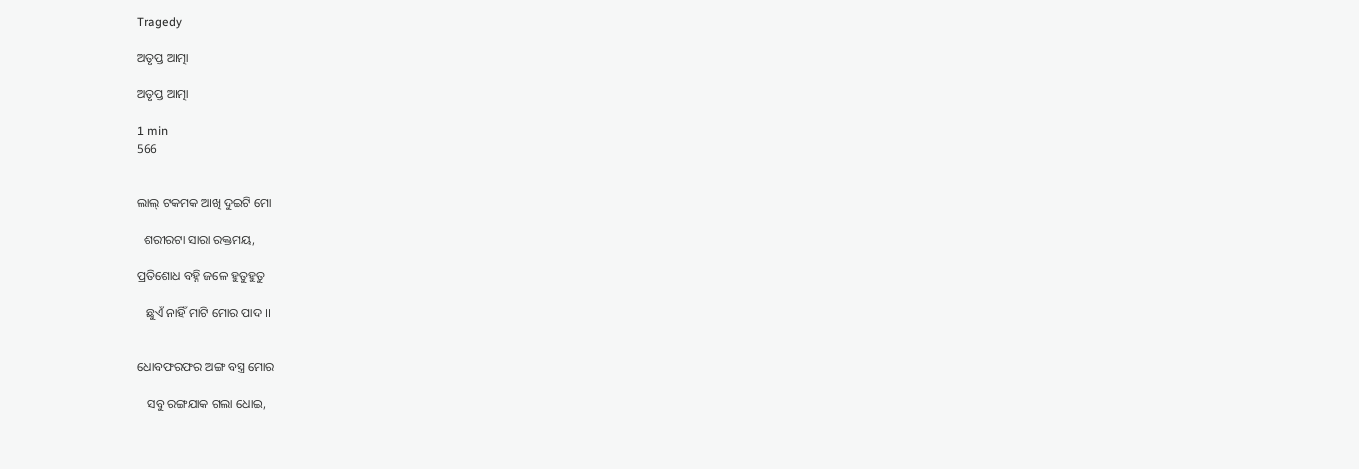Tragedy

ଅତୃପ୍ତ ଆତ୍ମା

ଅତୃପ୍ତ ଆତ୍ମା

1 min
566


ଲାଲ୍ ଟକମକ ଆଖି ଦୁଇଟି ମୋ

  ଶରୀରଟା ସାରା ରକ୍ତମୟ,

ପ୍ରତିଶୋଧ ବହ୍ନି ଜଳେ ହୁତୁହୁତୁ

   ଛୁଏଁ ନାହିଁ ମାଟି ମୋର ପାଦ ।।


ଧୋବଫରଫର ଅଙ୍ଗ ବସ୍ତ୍ର ମୋର

   ସବୁ ରଙ୍ଗଯାକ ଗଲା ଧୋଇ,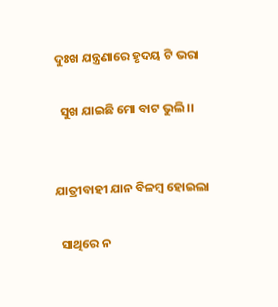ଦୁଃଖ ଯନ୍ତ୍ରଣାରେ ହୃଦୟ ଟି ଭରା

  ସୁଖ ଯାଇଛି ମୋ ବାଟ ଭୁଲି ।।


ଯାତ୍ରୀବାହୀ ଯାନ ବିଳମ୍ବ ହୋଇଲା

  ସାଥିରେ ନ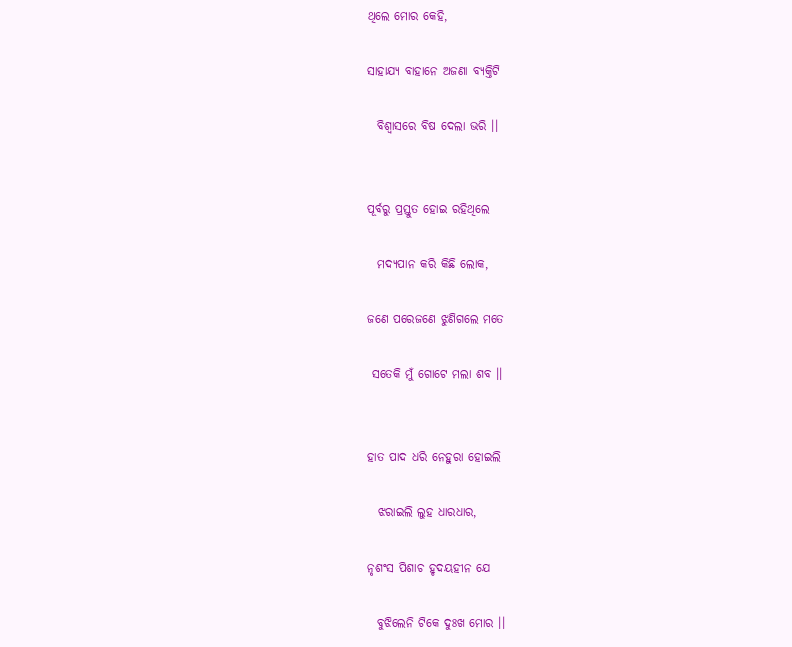ଥିଲେ ମୋର କେହି,

ସାହାଯ୍ୟ ବାହାନେ ଅଜଣା ବ୍ୟକ୍ତିଟି

  ବିଶ୍ଵାସରେ ବିଷ ଦେଲା ଭରି ।।


ପୂର୍ବରୁ ପ୍ରସ୍ତୁତ ହୋଇ ରହିଥିଲେ

  ମଦ୍ୟପାନ କରି କିଛି ଲୋକ,

ଜଣେ ପରେଜଣେ ଝୁଣିଗଲେ ମତେ

 ସତେକି ମୁଁ ଗୋଟେ ମଲା ଶବ ।।


ହାତ ପାଦ ଧରି ନେହୁରା ହୋଇଲି

  ଝରାଇଲି ଲୁହ ଧାରଧାର,

ନୃଶଂସ ପିଶାଚ ହୃଦୟହୀନ ଯେ

  ବୁଝିଲେନି ଟିକେ ଦୁଃଖ ମୋର ।।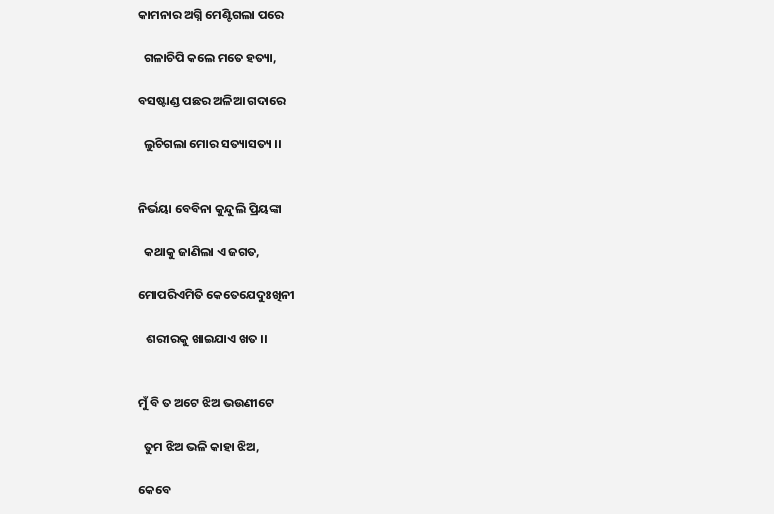କାମନାର ଅଗ୍ନି ମେଣ୍ଟିଗଲା ପରେ

  ଗଳାଚିପି କଲେ ମତେ ହତ୍ୟା,

ବସଷ୍ଟାଣ୍ଡ ପଛର ଅଳିଆ ଗଦାରେ

  ଲୁଚିଗଲା ମୋର ସତ୍ୟାସତ୍ୟ ।।


ନିର୍ଭୟା ବେବିନା କୁନ୍ଦୁଲି ପ୍ରିୟଙ୍କା

  କଥାକୁ ଜାଣିଲା ଏ ଜଗତ,

ମୋପରିଏମିତି କେତେଯେଦୁଃଖିନୀ

   ଶରୀରକୁ ଖାଇଯାଏ ଖତ ।।


ମୁଁ ବି ତ ଅଟେ ଝିଅ ଭଉଣୀଟେ

  ତୁମ ଝିଅ ଭଳି କାହା ଝିଅ,

କେବେ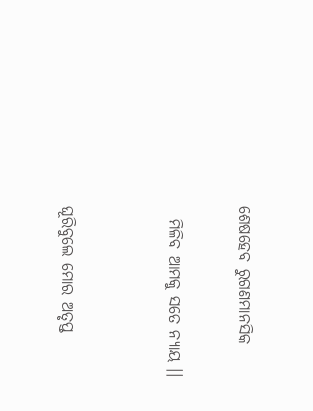ଶେଷହେବ ରୁଗଣମାନସିକ

  ମିଳିବ ଆମକୁ ସତେ ନ୍ୟାୟ ।।


ଘୂରିବୁଲେ ମୋର ଅତୃପ୍ତ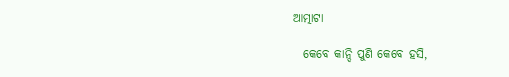ଆତ୍ମାଟା

  କେବେ କାନ୍ଦି ପୁଣି କେବେ ହସି,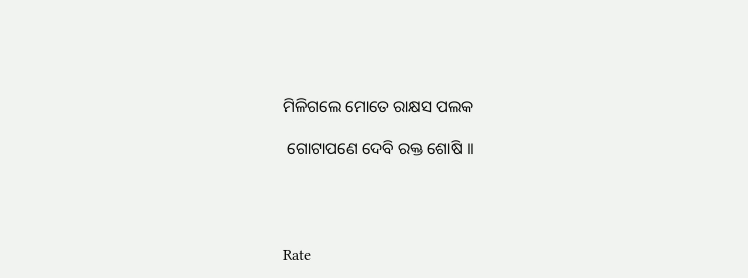ମିଳିଗଲେ ମୋତେ ରାକ୍ଷସ ପଲକ

 ଗୋଟାପଣେ ଦେବି ରକ୍ତ ଶୋଷି ।।




Rate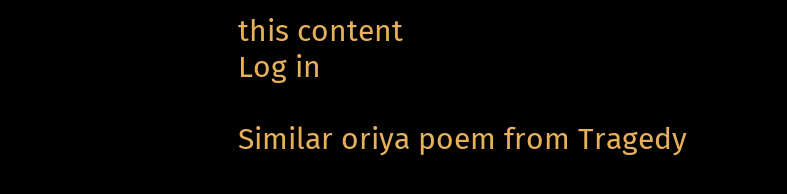this content
Log in

Similar oriya poem from Tragedy